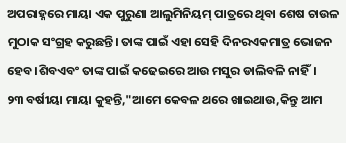ଅପରାହ୍ନରେ ମାୟା ଏକ ପୁରୁଣା ଆଲୁମିନିୟମ୍ ପାତ୍ରରେ ଥିବା ଶେଷ ଚାଉଳ ମୁଠାକ ସଂଗ୍ରହ କରୁଛନ୍ତି। ତାଙ୍କ ପାଇଁ ଏହା ସେହି ଦିନରଏକମାତ୍ର ଭୋଜନ ହେବ।ଶିବଏବଂ ତାଙ୍କ ପାଇଁ କଢେଇରେ ଆଉ ମସୁର ଡାଲିବଳି ନାହିଁ।
୨୩ ବର୍ଷୀୟା ମାୟା କୁହନ୍ତି,"ଆମେ କେବଳ ଥରେ ଖାଇଥାଉ,କିନ୍ତୁ ଆମ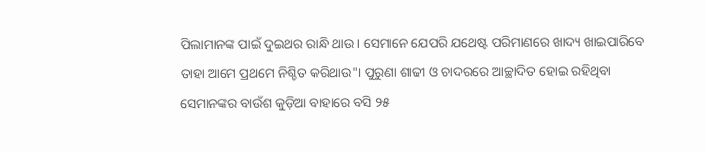ପିଲାମାନଙ୍କ ପାଇଁ ଦୁଇଥର ରାନ୍ଧି ଥାଉ। ସେମାନେ ଯେପରି ଯଥେଷ୍ଟ ପରିମାଣରେ ଖାଦ୍ୟ ଖାଇପାରିବେ ତାହା ଆମେ ପ୍ରଥମେ ନିଶ୍ଚିତ କରିଥାଉ"। ପୁରୁଣା ଶାଢୀ ଓ ଚାଦରରେ ଆଚ୍ଛାଦିତ ହୋଇ ରହିଥିବା ସେମାନଙ୍କର ବାଉଁଶ କୁଡ଼ିଆ ବାହାରେ ବସି ୨୫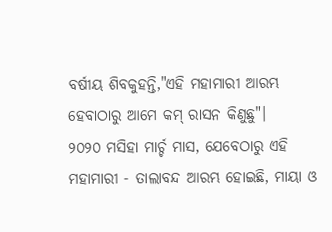ବର୍ଷୀୟ ଶିବକୁହନ୍ତି,"ଏହି ମହାମାରୀ ଆରମ୍ଭ ହେବାଠାରୁ ଆମେ କମ୍ ରାସନ କିଣୁଛୁ"।
୨୦୨୦ ମସିହା ମାର୍ଚ୍ଚ ମାସ, ଯେବେଠାରୁ ଏହି ମହାମାରୀ - ତାଲାବନ୍ଦ ଆରମ୍ଭ ହୋଇଛି, ମାୟା ଓ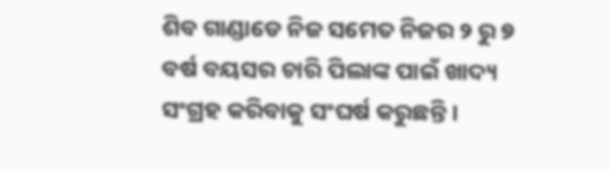ଶିବ ଗାଣ୍ଡାଡେ ନିଜ ସମେତ ନିଜର ୨ ରୁ ୭ ବର୍ଷ ବୟସର ଚାରି ପିଲାଙ୍କ ପାଇଁ ଖାଦ୍ୟ ସଂଗ୍ରହ କରିବାକୁ ସଂଘର୍ଷ କରୁଛନ୍ତି।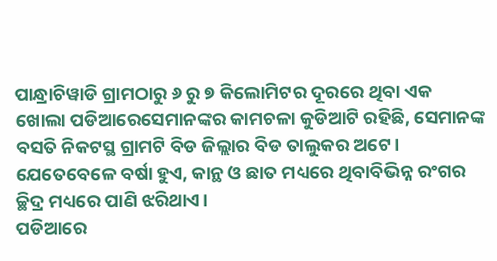ପାନ୍ଧ୍ରାଚିୱାଡି ଗ୍ରାମଠାରୁ ୬ ରୁ ୭ କିଲୋମିଟର ଦୂରରେ ଥିବା ଏକ ଖୋଲା ପଡିଆରେସେମାନଙ୍କର କାମଚଳା କୁଡିଆଟି ରହିଛି, ସେମାନଙ୍କ ବସତି ନିକଟସ୍ଥ ଗ୍ରାମଟି ବିଡ ଜିଲ୍ଲାର ବିଡ ତାଲୁକର ଅଟେ। ଯେତେବେଳେ ବର୍ଷା ହୁଏ, କାନ୍ଥ ଓ ଛାତ ମଧ୍ୟରେ ଥିବାବିଭିନ୍ନ ରଂଗର ଚ୍ଛିଦ୍ର ମଧ୍ୟରେ ପାଣି ଝରିଥାଏ।
ପଡିଆରେ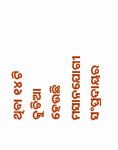ଥିବା ୧୪ ଟି କୁଡିଆ ହେଉଛି ମସାନଯୋଗୀ ସଂପ୍ରଦାୟର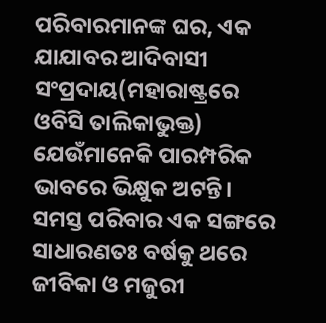ପରିବାରମାନଙ୍କ ଘର, ଏକ ଯାଯାବର ଆଦିବାସୀ ସଂପ୍ରଦାୟ(ମହାରାଷ୍ଟ୍ରରେ ଓବିସି ତାଲିକାଭୁକ୍ତ) ଯେଉଁମାନେକି ପାରମ୍ପରିକ ଭାବରେ ଭିକ୍ଷୁକ ଅଟନ୍ତି। ସମସ୍ତ ପରିବାର ଏକ ସଙ୍ଗରେ ସାଧାରଣତଃ ବର୍ଷକୁ ଥରେ ଜୀବିକା ଓ ମଜୁରୀ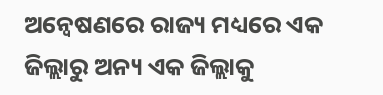ଅନ୍ୱେଷଣରେ ରାଜ୍ୟ ମଧ୍ୟରେ ଏକ ଜିଲ୍ଲାରୁ ଅନ୍ୟ ଏକ ଜିଲ୍ଲାକୁ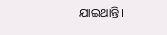ଯାଇଥାନ୍ତି।